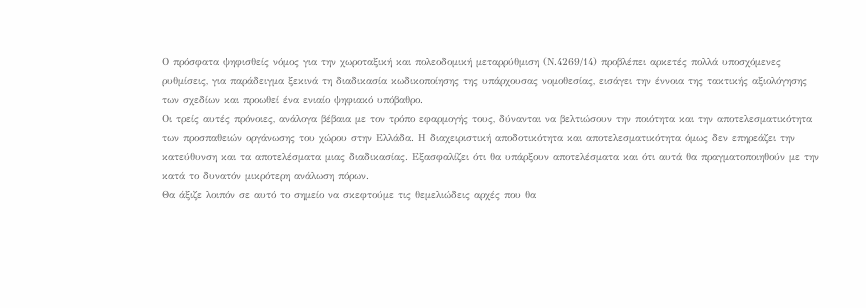Ο πρόσφατα ψηφισθείς νόμος για την χωροταξική και πολεοδομική μεταρρύθμιση (Ν.4269/14) προβλέπει αρκετές πολλά υποσχόμενες ρυθμίσεις, για παράδειγμα ξεκινά τη διαδικασία κωδικοποίησης της υπάρχουσας νομοθεσίας, εισάγει την έννοια της τακτικής αξιολόγησης των σχεδίων και προωθεί ένα ενιαίο ψηφιακό υπόβαθρο.
Οι τρείς αυτές πρόνοιες, ανάλογα βέβαια με τον τρόπο εφαρμογής τους, δύνανται να βελτιώσουν την ποιότητα και την αποτελεσματικότητα των προσπαθειών οργάνωσης του χώρου στην Ελλάδα. Η διαχειριστική αποδοτικότητα και αποτελεσματικότητα όμως δεν επηρεάζει την κατεύθυνση και τα αποτελέσματα μιας διαδικασίας. Εξασφαλίζει ότι θα υπάρξουν αποτελέσματα και ότι αυτά θα πραγματοποιηθούν με την κατά το δυνατόν μικρότερη ανάλωση πόρων.
Θα άξιζε λοιπόν σε αυτό το σημείο να σκεφτούμε τις θεμελιώδεις αρχές που θα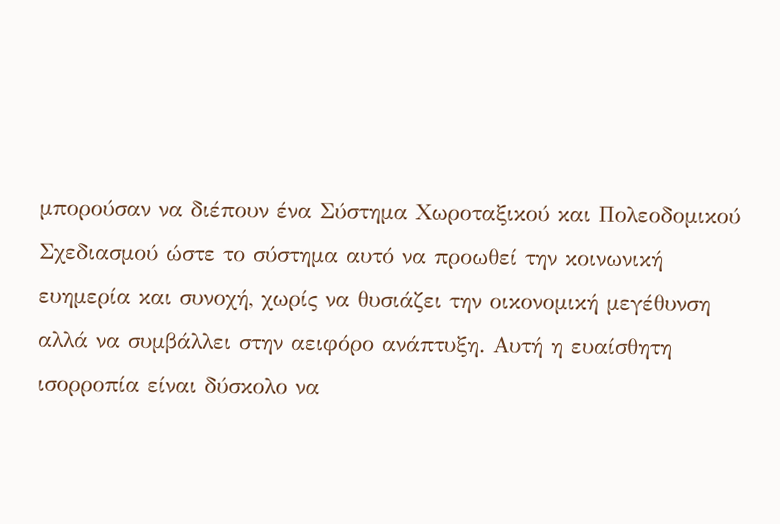μπορούσαν να διέπουν ένα Σύστημα Χωροταξικού και Πολεοδομικού Σχεδιασμού ώστε το σύστημα αυτό να προωθεί την κοινωνική ευημερία και συνοχή, χωρίς να θυσιάζει την οικονομική μεγέθυνση αλλά να συμβάλλει στην αειφόρο ανάπτυξη. Αυτή η ευαίσθητη ισορροπία είναι δύσκολο να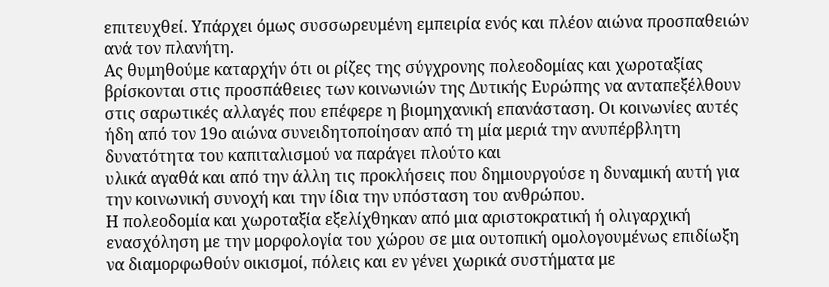επιτευχθεί. Υπάρχει όμως συσσωρευμένη εμπειρία ενός και πλέον αιώνα προσπαθειών ανά τον πλανήτη.
Ας θυμηθούμε καταρχήν ότι οι ρίζες της σύγχρονης πολεοδομίας και χωροταξίας βρίσκονται στις προσπάθειες των κοινωνιών της Δυτικής Ευρώπης να ανταπεξέλθουν στις σαρωτικές αλλαγές που επέφερε η βιομηχανική επανάσταση. Οι κοινωνίες αυτές ήδη από τον 19ο αιώνα συνειδητοποίησαν από τη μία μεριά την ανυπέρβλητη δυνατότητα του καπιταλισμού να παράγει πλούτο και
υλικά αγαθά και από την άλλη τις προκλήσεις που δημιουργούσε η δυναμική αυτή για την κοινωνική συνοχή και την ίδια την υπόσταση του ανθρώπου.
Η πολεοδομία και χωροταξία εξελίχθηκαν από μια αριστοκρατική ή ολιγαρχική ενασχόληση με την μορφολογία του χώρου σε μια ουτοπική ομολογουμένως επιδίωξη να διαμορφωθούν οικισμοί, πόλεις και εν γένει χωρικά συστήματα με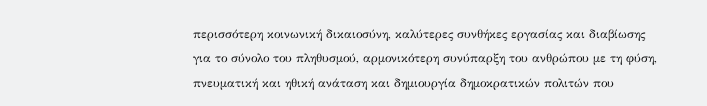περισσότερη κοινωνική δικαιοσύνη, καλύτερες συνθήκες εργασίας και διαβίωσης για το σύνολο του πληθυσμού, αρμονικότερη συνύπαρξη του ανθρώπου με τη φύση, πνευματική και ηθική ανάταση και δημιουργία δημοκρατικών πολιτών που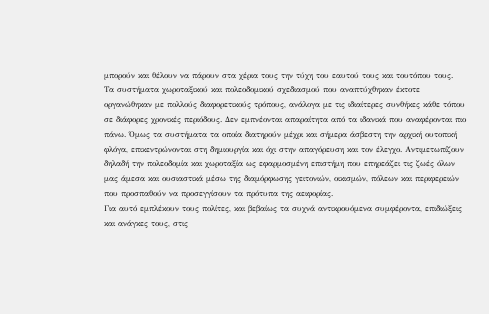μπορούν και θέλουν να πάρουν στα χέρια τους την τύχη του εαυτού τους και τουτόπου τους.
Τα συστήματα χωροταξικού και πολεοδομικού σχεδιασμού που αναπτύχθηκαν έκτοτε οργανώθηκαν με πολλούς διαφορετικούς τρόπους, ανάλογα με τις ιδιαίτερες συνθήκες κάθε τόπου σε διάφορες χρονικές περιόδους. Δεν εμπνέονται απαραίτητα από τα ιδανικά που αναφέρονται πιο πάνω. Όμως τα συστήματα τα οποία διατηρούν μέχρι και σήμερα άσβεστη την αρχική ουτοπική φλόγα, επικεντρώνονται στη δημιουργία και όχι στην απαγόρευση και τον έλεγχο. Αντιμετωπίζουν δηλαδή την πολεοδομία και χωροταξία ως εφαρμοσμένη επιστήμη που επηρεάζει τις ζωές όλων μας άμεσα και ουσιαστικά μέσω της διαμόρφωσης γειτονιών, οικισμών, πόλεων και περιφερειών που προσπαθούν να προσεγγίσουν τα πρότυπα της αειφορίας.
Για αυτό εμπλέκουν τους πολίτες, και βεβαίως τα συχνά αντικρουόμενα συμφέροντα, επιδιώξεις και ανάγκες τους, στις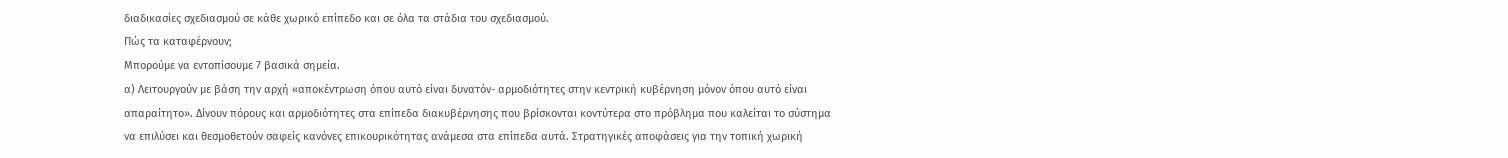διαδικασίες σχεδιασμού σε κάθε χωρικό επίπεδο και σε όλα τα στάδια του σχεδιασμού.
Πώς τα καταφέρνουν;
Μπορούμε να εντοπίσουμε 7 βασικά σημεία.
α) Λειτουργούν με βάση την αρχή «αποκέντρωση όπου αυτό είναι δυνατόν- αρμοδιότητες στην κεντρική κυβέρνηση μόνον όπου αυτό είναι απαραίτητο». Δίνουν πόρους και αρμοδιότητες στα επίπεδα διακυβέρνησης που βρίσκονται κοντύτερα στο πρόβλημα που καλείται το σύστημα να επιλύσει και θεσμοθετούν σαφείς κανόνες επικουρικότητας ανάμεσα στα επίπεδα αυτά. Στρατηγικές αποφάσεις για την τοπική χωρική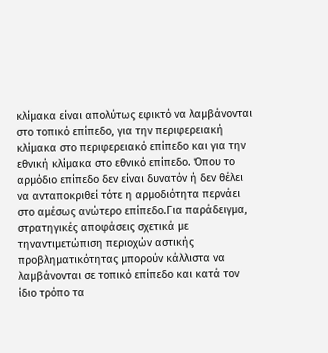κλίμακα είναι απολύτως εφικτό να λαμβάνονται στο τοπικό επίπεδο, για την περιφερειακή κλίμακα στο περιφερειακό επίπεδο και για την εθνική κλίμακα στο εθνικό επίπεδο. Όπου το αρμόδιο επίπεδο δεν είναι δυνατόν ή δεν θέλει να ανταποκριθεί τότε η αρμοδιότητα περνάει στο αμέσως ανώτερο επίπεδο.Για παράδειγμα, στρατηγικές αποφάσεις σχετικά με τηναντιμετώπιση περιοχών αστικής προβληματικότητας μπορούν κάλλιστα να λαμβάνονται σε τοπικό επίπεδο και κατά τον ίδιο τρόπο τα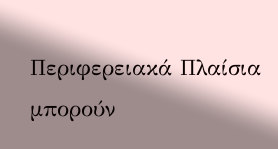Περιφερειακά Πλαίσια μπορούν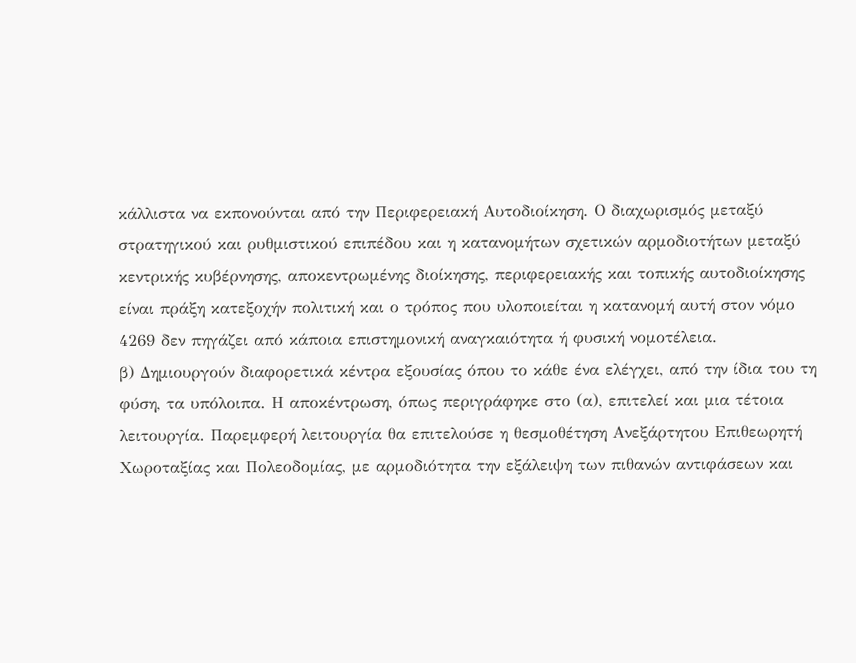κάλλιστα να εκπονούνται από την Περιφερειακή Αυτοδιοίκηση. Ο διαχωρισμός μεταξύ στρατηγικού και ρυθμιστικού επιπέδου και η κατανομήτων σχετικών αρμοδιοτήτων μεταξύ κεντρικής κυβέρνησης, αποκεντρωμένης διοίκησης, περιφερειακής και τοπικής αυτοδιοίκησης είναι πράξη κατεξοχήν πολιτική και ο τρόπος που υλοποιείται η κατανομή αυτή στον νόμο 4269 δεν πηγάζει από κάποια επιστημονική αναγκαιότητα ή φυσική νομοτέλεια.
β) Δημιουργούν διαφορετικά κέντρα εξουσίας όπου το κάθε ένα ελέγχει, από την ίδια του τη φύση, τα υπόλοιπα. Η αποκέντρωση, όπως περιγράφηκε στο (α), επιτελεί και μια τέτοια λειτουργία. Παρεμφερή λειτουργία θα επιτελούσε η θεσμοθέτηση Ανεξάρτητου Επιθεωρητή Χωροταξίας και Πολεοδομίας, με αρμοδιότητα την εξάλειψη των πιθανών αντιφάσεων και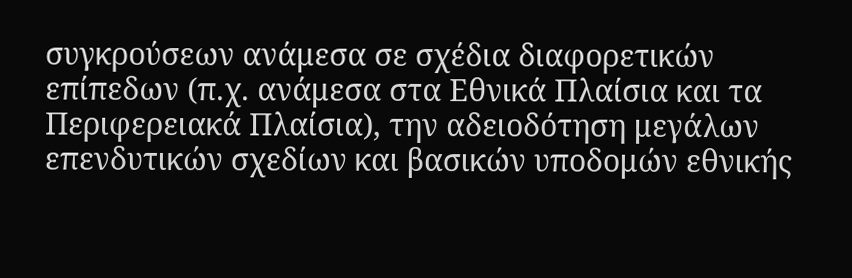συγκρούσεων ανάμεσα σε σχέδια διαφορετικών επίπεδων (π.χ. ανάμεσα στα Εθνικά Πλαίσια και τα Περιφερειακά Πλαίσια), την αδειοδότηση μεγάλων επενδυτικών σχεδίων και βασικών υποδομών εθνικής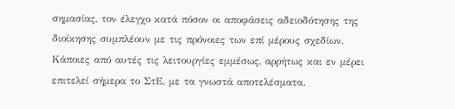σημασίας, τον έλεγχο κατά πόσον οι αποφάσεις αδειοδότησης της διοίκησης συμπλέουν με τις πρόνοιες των επί μέρους σχεδίων. Κάποιες από αυτές τις λειτουργίες εμμέσως, αρρήτως και εν μέρει επιτελεί σήμερα το ΣτΕ, με τα γνωστά αποτελέσματα.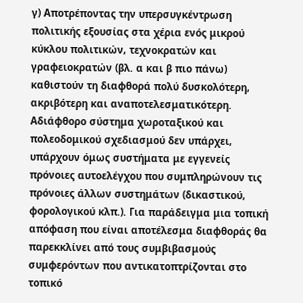γ) Αποτρέποντας την υπερσυγκέντρωση πολιτικής εξουσίας στα χέρια ενός μικρού κύκλου πολιτικών, τεχνοκρατών και γραφειοκρατών (βλ. α και β πιο πάνω) καθιστούν τη διαφθορά πολύ δυσκολότερη, ακριβότερη και αναποτελεσματικότερη. Αδιάφθορο σύστημα χωροταξικού και πολεοδομικού σχεδιασμού δεν υπάρχει, υπάρχουν όμως συστήματα με εγγενείς πρόνοιες αυτοελέγχου που συμπληρώνουν τις πρόνοιες άλλων συστημάτων (δικαστικού, φορολογικού κλπ.). Για παράδειγμα μια τοπική απόφαση που είναι αποτέλεσμα διαφθοράς θα παρεκκλίνει από τους συμβιβασμούς συμφερόντων που αντικατοπτρίζονται στο τοπικό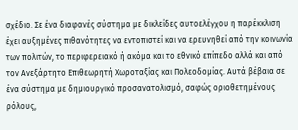σχέδιο. Σε ένα διαφανές σύστημα με δικλείδες αυτοελέγχου η παρέκκλιση έχει αυξημένες πιθανότητες να εντοπιστεί και να ερευνηθεί από την κοινωνία των πολιτών, το περιφερειακό ή ακόμα και το εθνικό επίπεδο αλλά και από τον Ανεξάρτητο Επιθεωρητή Χωροταξίας και Πολεοδομίας. Αυτά βέβαια σε ένα σύστημα με δημιουργικό προσανατολισμό, σαφώς οριοθετημένους ρόλους,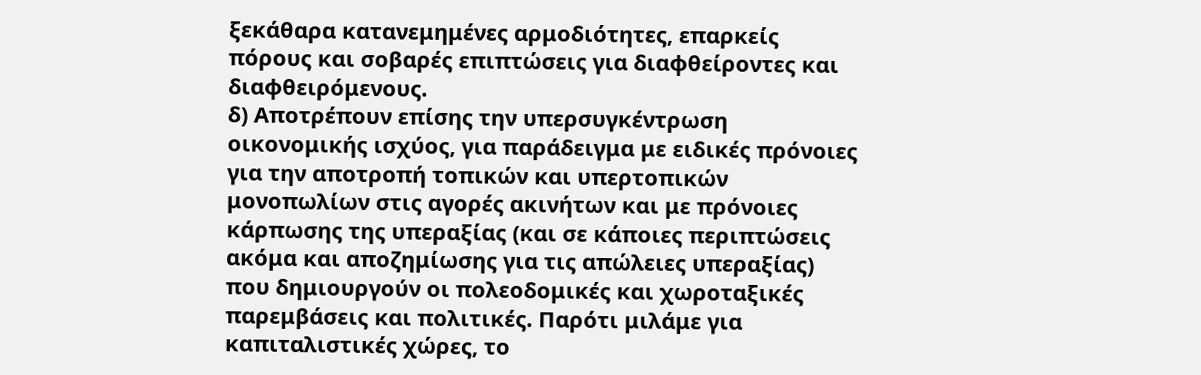ξεκάθαρα κατανεμημένες αρμοδιότητες, επαρκείς πόρους και σοβαρές επιπτώσεις για διαφθείροντες και διαφθειρόμενους.
δ) Aποτρέπουν επίσης την υπερσυγκέντρωση οικονομικής ισχύος, για παράδειγμα με ειδικές πρόνοιες για την αποτροπή τοπικών και υπερτοπικών μονοπωλίων στις αγορές ακινήτων και με πρόνοιες κάρπωσης της υπεραξίας (και σε κάποιες περιπτώσεις ακόμα και αποζημίωσης για τις απώλειες υπεραξίας) που δημιουργούν οι πολεοδομικές και χωροταξικές παρεμβάσεις και πολιτικές. Παρότι μιλάμε για καπιταλιστικές χώρες, το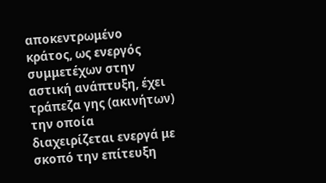αποκεντρωμένο κράτος, ως ενεργός συμμετέχων στην αστική ανάπτυξη, έχει τράπεζα γης (ακινήτων) την οποία διαχειρίζεται ενεργά με σκοπό την επίτευξη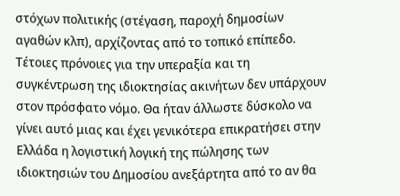στόχων πολιτικής (στέγαση, παροχή δημοσίων αγαθών κλπ), αρχίζοντας από το τοπικό επίπεδο. Τέτοιες πρόνοιες για την υπεραξία και τη συγκέντρωση της ιδιοκτησίας ακινήτων δεν υπάρχουν στον πρόσφατο νόμο. Θα ήταν άλλωστε δύσκολο να γίνει αυτό μιας και έχει γενικότερα επικρατήσει στην Ελλάδα η λογιστική λογική της πώλησης των ιδιοκτησιών του Δημοσίου ανεξάρτητα από το αν θα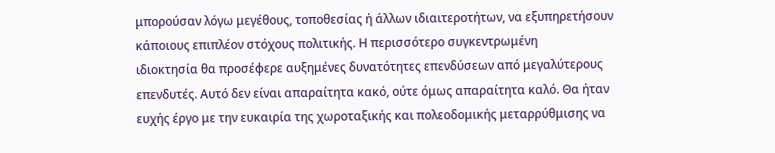μπορούσαν λόγω μεγέθους, τοποθεσίας ή άλλων ιδιαιτεροτήτων, να εξυπηρετήσουν κάποιους επιπλέον στόχους πολιτικής. Η περισσότερο συγκεντρωμένη
ιδιοκτησία θα προσέφερε αυξημένες δυνατότητες επενδύσεων από μεγαλύτερους επενδυτές. Αυτό δεν είναι απαραίτητα κακό, ούτε όμως απαραίτητα καλό. Θα ήταν ευχής έργο με την ευκαιρία της χωροταξικής και πολεοδομικής μεταρρύθμισης να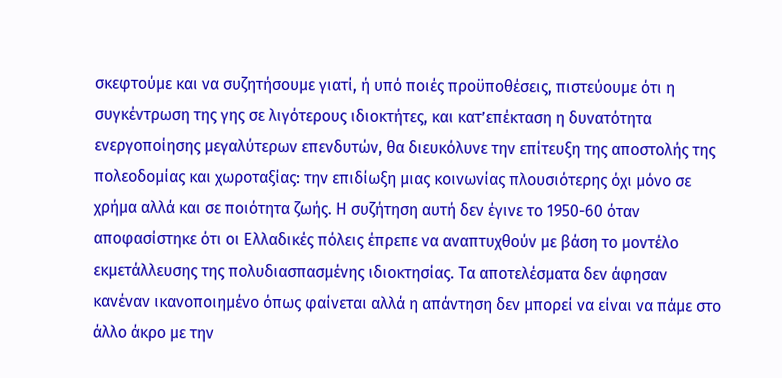σκεφτούμε και να συζητήσουμε γιατί, ή υπό ποιές προϋποθέσεις, πιστεύουμε ότι η συγκέντρωση της γης σε λιγότερους ιδιοκτήτες, και κατ’επέκταση η δυνατότητα ενεργοποίησης μεγαλύτερων επενδυτών, θα διευκόλυνε την επίτευξη της αποστολής της πολεοδομίας και χωροταξίας: την επιδίωξη μιας κοινωνίας πλουσιότερης όχι μόνο σε χρήμα αλλά και σε ποιότητα ζωής. Η συζήτηση αυτή δεν έγινε το 1950-60 όταν αποφασίστηκε ότι οι Ελλαδικές πόλεις έπρεπε να αναπτυχθούν με βάση το μοντέλο εκμετάλλευσης της πολυδιασπασμένης ιδιοκτησίας. Τα αποτελέσματα δεν άφησαν κανέναν ικανοποιημένο όπως φαίνεται αλλά η απάντηση δεν μπορεί να είναι να πάμε στο άλλο άκρο με την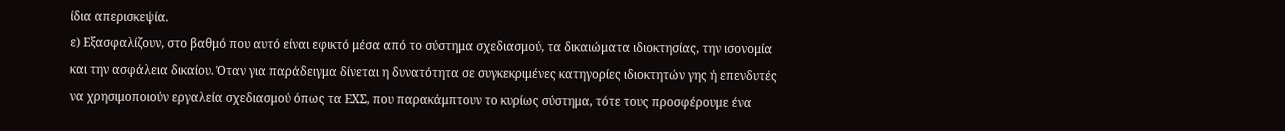ίδια απερισκεψία.
ε) Εξασφαλίζουν, στο βαθμό που αυτό είναι εφικτό μέσα από το σύστημα σχεδιασμού, τα δικαιώματα ιδιοκτησίας, την ισονομία και την ασφάλεια δικαίου. Όταν για παράδειγμα δίνεται η δυνατότητα σε συγκεκριμένες κατηγορίες ιδιοκτητών γης ή επενδυτές να χρησιμοποιούν εργαλεία σχεδιασμού όπως τα ΕΧΣ, που παρακάμπτουν το κυρίως σύστημα, τότε τους προσφέρουμε ένα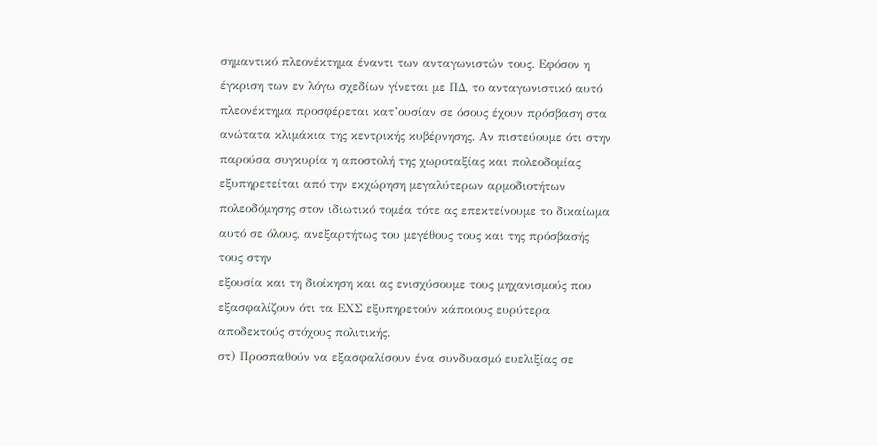σημαντικό πλεονέκτημα έναντι των ανταγωνιστών τους. Εφόσον η έγκριση των εν λόγω σχεδίων γίνεται με ΠΔ, το ανταγωνιστικό αυτό πλεονέκτημα προσφέρεται κατ’ουσίαν σε όσους έχουν πρόσβαση στα ανώτατα κλιμάκια της κεντρικής κυβέρνησης. Αν πιστεύουμε ότι στην παρούσα συγκυρία η αποστολή της χωροταξίας και πολεοδομίας εξυπηρετείται από την εκχώρηση μεγαλύτερων αρμοδιοτήτων πολεοδόμησης στον ιδιωτικό τομέα τότε ας επεκτείνουμε το δικαίωμα αυτό σε όλους, ανεξαρτήτως του μεγέθους τους και της πρόσβασής τους στην
εξουσία και τη διοίκηση και ας ενισχύσουμε τους μηχανισμούς που εξασφαλίζουν ότι τα ΕΧΣ εξυπηρετούν κάποιους ευρύτερα αποδεκτούς στόχους πολιτικής.
στ) Προσπαθούν να εξασφαλίσουν ένα συνδυασμό ευελιξίας σε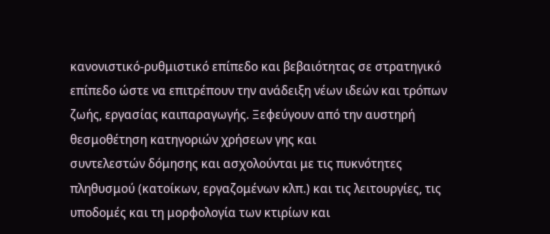κανονιστικό-ρυθμιστικό επίπεδο και βεβαιότητας σε στρατηγικό επίπεδο ώστε να επιτρέπουν την ανάδειξη νέων ιδεών και τρόπων ζωής, εργασίας καιπαραγωγής. Ξεφεύγουν από την αυστηρή θεσμοθέτηση κατηγοριών χρήσεων γης και
συντελεστών δόμησης και ασχολούνται με τις πυκνότητες πληθυσμού (κατοίκων, εργαζομένων κλπ.) και τις λειτουργίες, τις υποδομές και τη μορφολογία των κτιρίων και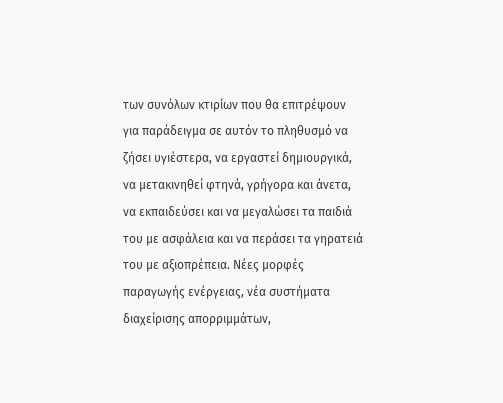των συνόλων κτιρίων που θα επιτρέψουν για παράδειγμα σε αυτόν το πληθυσμό να ζήσει υγιέστερα, να εργαστεί δημιουργικά, να μετακινηθεί φτηνά, γρήγορα και άνετα, να εκπαιδεύσει και να μεγαλώσει τα παιδιά του με ασφάλεια και να περάσει τα γηρατειά του με αξιοπρέπεια. Νέες μορφές παραγωγής ενέργειας, νέα συστήματα διαχείρισης απορριμμάτων,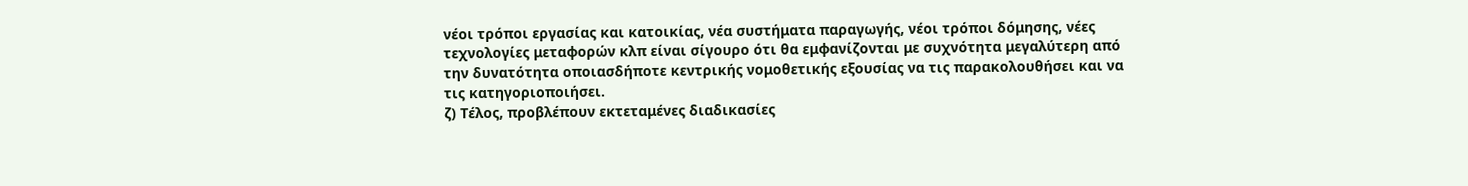νέοι τρόποι εργασίας και κατοικίας, νέα συστήματα παραγωγής, νέοι τρόποι δόμησης, νέες τεχνολογίες μεταφορών κλπ είναι σίγουρο ότι θα εμφανίζονται με συχνότητα μεγαλύτερη από την δυνατότητα οποιασδήποτε κεντρικής νομοθετικής εξουσίας να τις παρακολουθήσει και να τις κατηγοριοποιήσει.
ζ) Τέλος, προβλέπουν εκτεταμένες διαδικασίες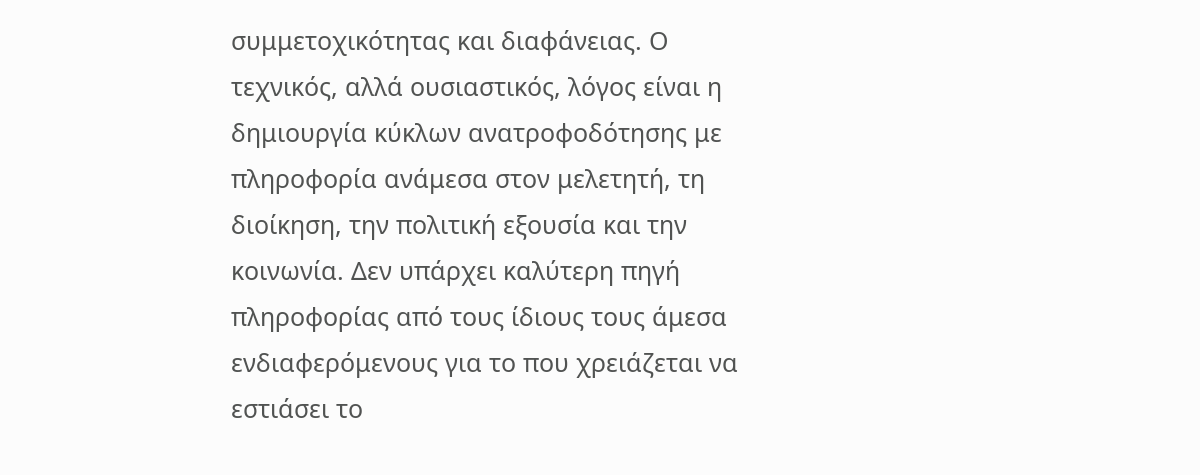συμμετοχικότητας και διαφάνειας. Ο τεχνικός, αλλά ουσιαστικός, λόγος είναι η δημιουργία κύκλων ανατροφοδότησης με πληροφορία ανάμεσα στον μελετητή, τη διοίκηση, την πολιτική εξουσία και την κοινωνία. Δεν υπάρχει καλύτερη πηγή πληροφορίας από τους ίδιους τους άμεσα ενδιαφερόμενους για το που χρειάζεται να εστιάσει το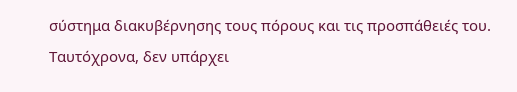σύστημα διακυβέρνησης τους πόρους και τις προσπάθειές του. Ταυτόχρονα, δεν υπάρχει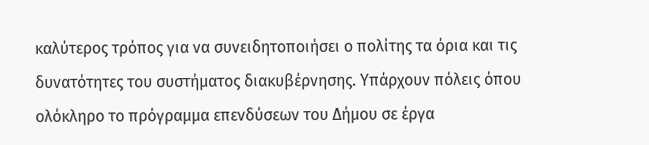καλύτερος τρόπος για να συνειδητοποιήσει ο πολίτης τα όρια και τις δυνατότητες του συστήματος διακυβέρνησης. Υπάρχουν πόλεις όπου ολόκληρο το πρόγραμμα επενδύσεων του Δήμου σε έργα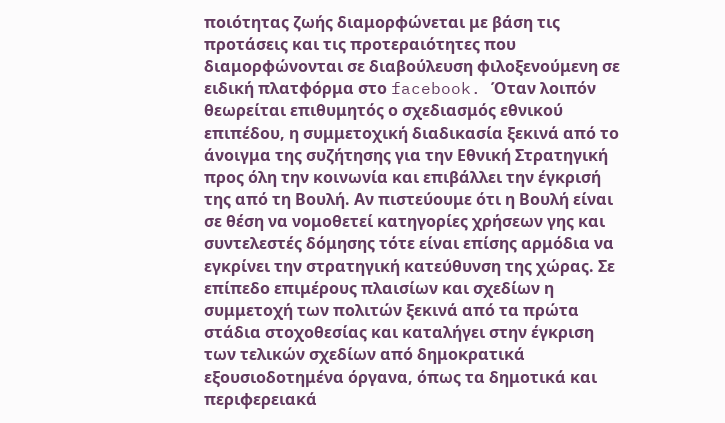ποιότητας ζωής διαμορφώνεται με βάση τις προτάσεις και τις προτεραιότητες που διαμορφώνονται σε διαβούλευση φιλοξενούμενη σε ειδική πλατφόρμα στο facebook. Όταν λοιπόν θεωρείται επιθυμητός ο σχεδιασμός εθνικού επιπέδου, η συμμετοχική διαδικασία ξεκινά από το άνοιγμα της συζήτησης για την Εθνική Στρατηγική προς όλη την κοινωνία και επιβάλλει την έγκρισή της από τη Βουλή. Αν πιστεύουμε ότι η Βουλή είναι σε θέση να νομοθετεί κατηγορίες χρήσεων γης και συντελεστές δόμησης τότε είναι επίσης αρμόδια να εγκρίνει την στρατηγική κατεύθυνση της χώρας. Σε επίπεδο επιμέρους πλαισίων και σχεδίων η συμμετοχή των πολιτών ξεκινά από τα πρώτα στάδια στοχοθεσίας και καταλήγει στην έγκριση των τελικών σχεδίων από δημοκρατικά εξουσιοδοτημένα όργανα, όπως τα δημοτικά και περιφερειακά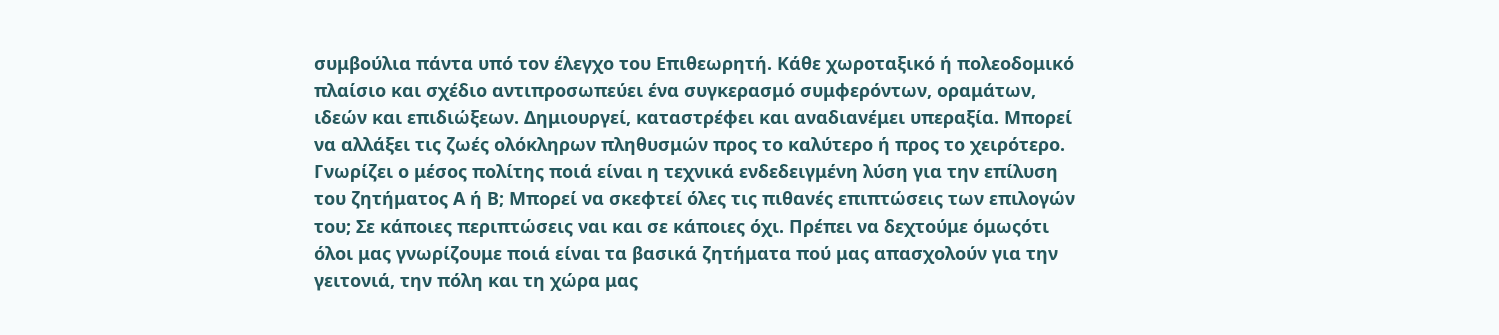συμβούλια πάντα υπό τον έλεγχο του Επιθεωρητή. Κάθε χωροταξικό ή πολεοδομικό πλαίσιο και σχέδιο αντιπροσωπεύει ένα συγκερασμό συμφερόντων, οραμάτων, ιδεών και επιδιώξεων. Δημιουργεί, καταστρέφει και αναδιανέμει υπεραξία. Μπορεί να αλλάξει τις ζωές ολόκληρων πληθυσμών προς το καλύτερο ή προς το χειρότερο. Γνωρίζει ο μέσος πολίτης ποιά είναι η τεχνικά ενδεδειγμένη λύση για την επίλυση του ζητήματος Α ή Β; Μπορεί να σκεφτεί όλες τις πιθανές επιπτώσεις των επιλογών του; Σε κάποιες περιπτώσεις ναι και σε κάποιες όχι. Πρέπει να δεχτούμε όμωςότι όλοι μας γνωρίζουμε ποιά είναι τα βασικά ζητήματα πού μας απασχολούν για την γειτονιά, την πόλη και τη χώρα μας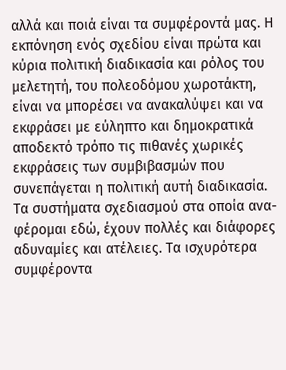αλλά και ποιά είναι τα συμφέροντά μας. Η εκπόνηση ενός σχεδίου είναι πρώτα και κύρια πολιτική διαδικασία και ρόλος του μελετητή, του πολεοδόμου χωροτάκτη, είναι να μπορέσει να ανακαλύψει και να εκφράσει με εύληπτο και δημοκρατικά αποδεκτό τρόπο τις πιθανές χωρικές εκφράσεις των συμβιβασμών που συνεπάγεται η πολιτική αυτή διαδικασία.
Τα συστήματα σχεδιασμού στα οποία ανα-φέρομαι εδώ, έχουν πολλές και διάφορες αδυναμίες και ατέλειες. Τα ισχυρότερα συμφέροντα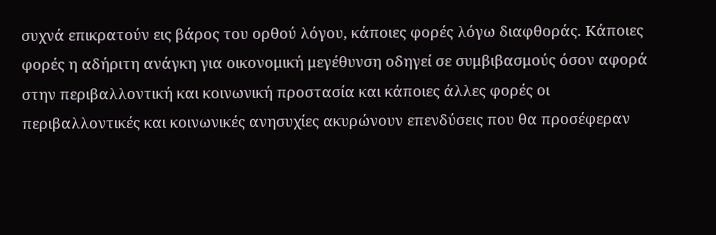συχνά επικρατούν εις βάρος του ορθού λόγου, κάποιες φορές λόγω διαφθοράς. Κάποιες φορές η αδήριτη ανάγκη για οικονομική μεγέθυνση οδηγεί σε συμβιβασμούς όσον αφορά στην περιβαλλοντική και κοινωνική προστασία και κάποιες άλλες φορές οι περιβαλλοντικές και κοινωνικές ανησυχίες ακυρώνουν επενδύσεις που θα προσέφεραν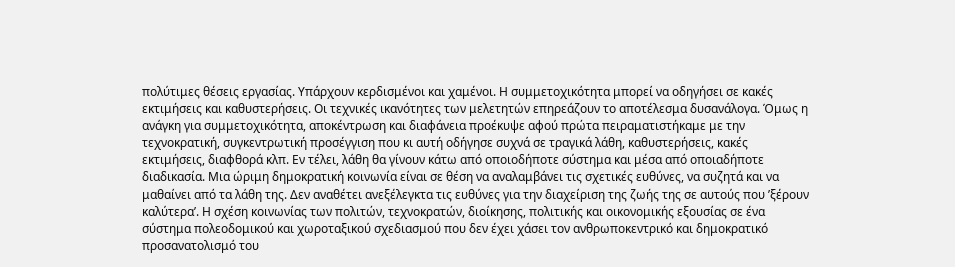πολύτιμες θέσεις εργασίας. Υπάρχουν κερδισμένοι και χαμένοι. Η συμμετοχικότητα μπορεί να οδηγήσει σε κακές εκτιμήσεις και καθυστερήσεις. Οι τεχνικές ικανότητες των μελετητών επηρεάζουν το αποτέλεσμα δυσανάλογα. Όμως η ανάγκη για συμμετοχικότητα, αποκέντρωση και διαφάνεια προέκυψε αφού πρώτα πειραματιστήκαμε με την τεχνοκρατική, συγκεντρωτική προσέγγιση που κι αυτή οδήγησε συχνά σε τραγικά λάθη, καθυστερήσεις, κακές εκτιμήσεις, διαφθορά κλπ. Εν τέλει, λάθη θα γίνουν κάτω από οποιοδήποτε σύστημα και μέσα από οποιαδήποτε διαδικασία. Μια ώριμη δημοκρατική κοινωνία είναι σε θέση να αναλαμβάνει τις σχετικές ευθύνες, να συζητά και να μαθαίνει από τα λάθη της. Δεν αναθέτει ανεξέλεγκτα τις ευθύνες για την διαχείριση της ζωής της σε αυτούς που ’ξέρουν καλύτερα’. Η σχέση κοινωνίας των πολιτών, τεχνοκρατών, διοίκησης, πολιτικής και οικονομικής εξουσίας σε ένα σύστημα πολεοδομικού και χωροταξικού σχεδιασμού που δεν έχει χάσει τον ανθρωποκεντρικό και δημοκρατικό προσανατολισμό του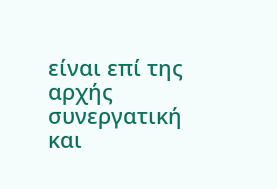είναι επί της αρχής συνεργατική και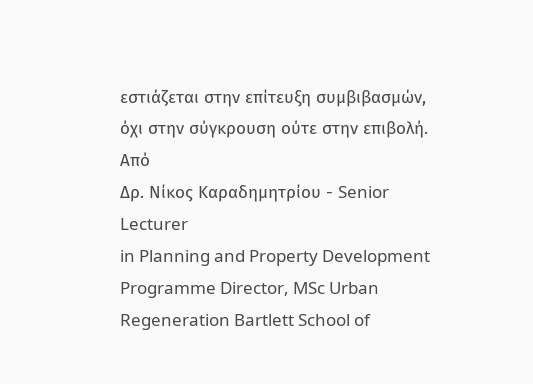εστιάζεται στην επίτευξη συμβιβασμών, όχι στην σύγκρουση ούτε στην επιβολή.
Από
Δρ. Νίκος Καραδημητρίου - Senior Lecturer
in Planning and Property Development
Programme Director, MSc Urban
Regeneration Bartlett School of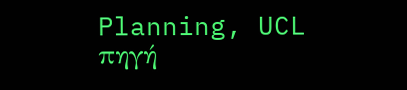Planning, UCL
πηγή